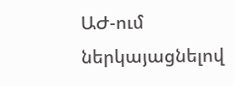ԱԺ-ում ներկայացնելով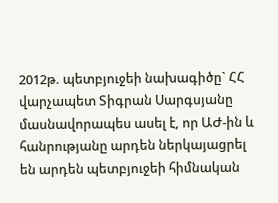2012թ. պետբյուջեի նախագիծը` ՀՀ վարչապետ Տիգրան Սարգսյանը մասնավորապես ասել է, որ ԱԺ-ին և հանրությանը արդեն ներկայացրել են արդեն պետբյուջեի հիմնական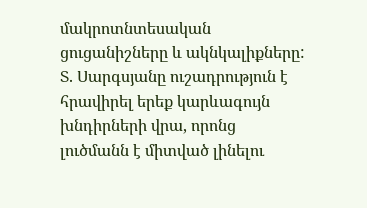մակրոտնտեսական ցուցանիշները և ակնկալիքները:
Տ. Սարգսյանը ուշադրություն է հրավիրել երեք կարևագույն խնդիրների վրա, որոնց լուծմանն է միտված լինելու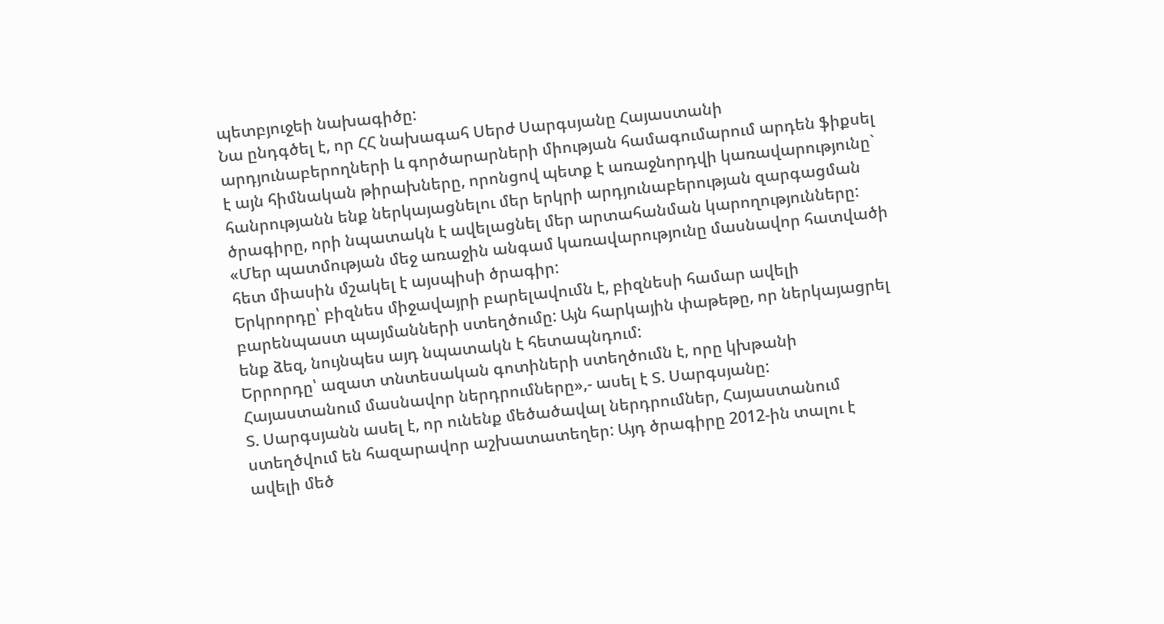պետբյուջեի նախագիծը:
Նա ընդգծել է, որ ՀՀ նախագահ Սերժ Սարգսյանը Հայաստանի արդյունաբերողների և գործարարների միության համագումարում արդեն ֆիքսել է այն հիմնական թիրախները, որոնցով պետք է առաջնորդվի կառավարությունը` հանրությանն ենք ներկայացնելու մեր երկրի արդյունաբերության զարգացման ծրագիրը, որի նպատակն է ավելացնել մեր արտահանման կարողությունները:
«Մեր պատմության մեջ առաջին անգամ կառավարությունը մասնավոր հատվածի հետ միասին մշակել է այսպիսի ծրագիր:
Երկրորդը՝ բիզնես միջավայրի բարելավումն է, բիզնեսի համար ավելի բարենպաստ պայմանների ստեղծումը: Այն հարկային փաթեթը, որ ներկայացրել ենք ձեզ, նույնպես այդ նպատակն է հետապնդում:
Երրորդը՝ ազատ տնտեսական գոտիների ստեղծումն է, որը կխթանի Հայաստանում մասնավոր ներդրումները»,- ասել է Տ. Սարգսյանը:
Տ. Սարգսյանն ասել է, որ ունենք մեծածավալ ներդրումներ, Հայաստանում ստեղծվում են հազարավոր աշխատատեղեր: Այդ ծրագիրը 2012-ին տալու է ավելի մեծ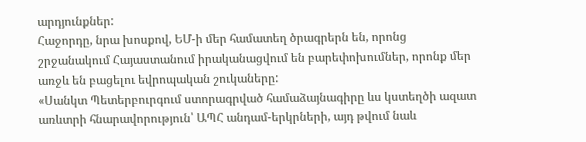արդյունքներ:
Հաջորդը, նրա խոսքով, ԵՄ-ի մեր համատեղ ծրագրերն են, որոնց շրջանակում Հայաստանում իրականացվում են բարեփոխումներ, որոնք մեր առջև են բացելու եվրոպական շուկաները:
«Սանկտ Պետերբուրգում ստորագրված համաձայնագիրը ևս կստեղծի ազատ առևտրի հնարավորություն՝ ԱՊՀ անդամ-երկրների, այդ թվում նաև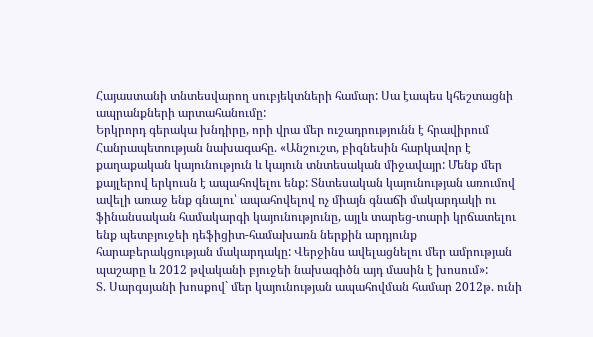Հայաստանի տնտեսվարող սուբյեկտների համար: Սա էապես կհեշտացնի ապրանքների արտահանումը:
Երկրորդ գերակա խնդիրը, որի վրա մեր ուշադրությունն է հրավիրում Հանրապետության նախագահը. «Անշուշտ, բիզնեսին հարկավոր է քաղաքական կայունություն և կայուն տնտեսական միջավայր: Մենք մեր քայլերով երկուսն է ապահովելու ենք: Տնտեսական կայունության առումով ավելի առաջ ենք գնալու՝ ապահովելով ոչ միայն գնաճի մակարդակի ու ֆինանսական համակարգի կայունությունը, այլև տարեց-տարի կրճատելու ենք պետբյուջեի դեֆիցիտ-համախառն ներքին արդյունք հարաբերակցության մակարդակը: Վերջինս ավելացնելու մեր ամրության պաշարը և 2012 թվականի բյուջեի նախագիծն այդ մասին է խոսում»:
Տ. Սարգսյանի խոսքով` մեր կայունության ապահովման համար 2012թ. ունի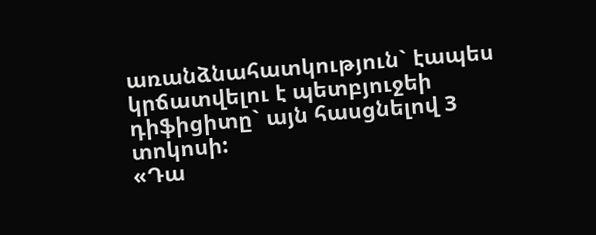առանձնահատկություն` էապես կրճատվելու է պետբյուջեի դիֆիցիտը` այն հասցնելով 3 տոկոսի:
«Դա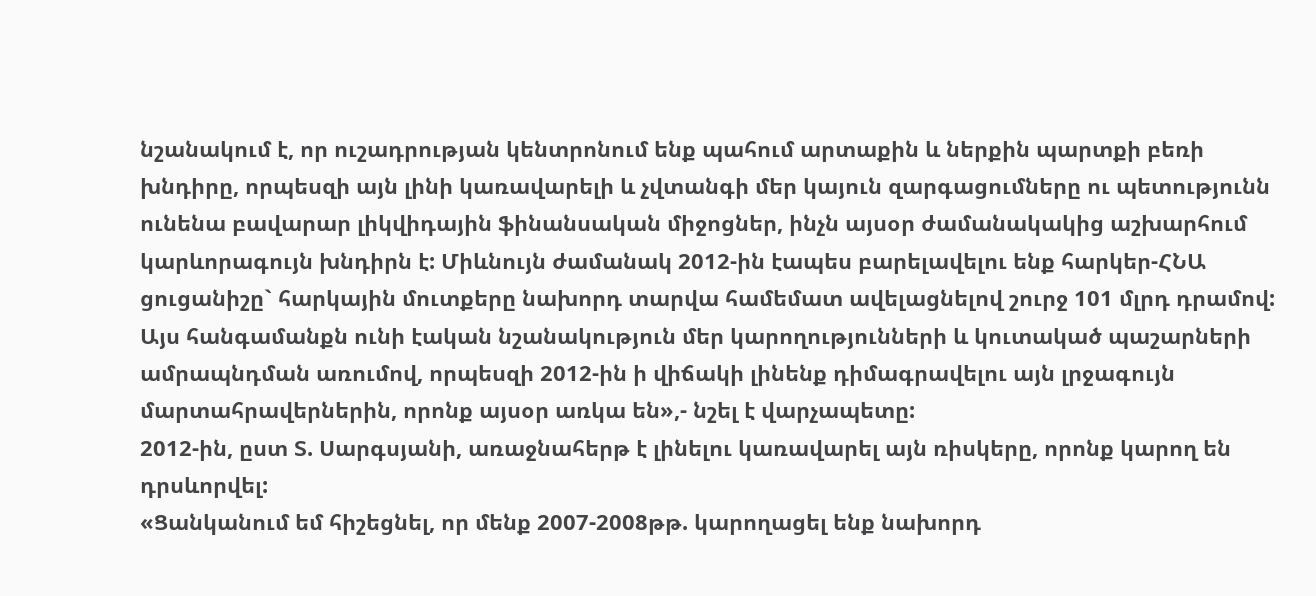նշանակում է, որ ուշադրության կենտրոնում ենք պահում արտաքին և ներքին պարտքի բեռի խնդիրը, որպեսզի այն լինի կառավարելի և չվտանգի մեր կայուն զարգացումները ու պետությունն ունենա բավարար լիկվիդային ֆինանսական միջոցներ, ինչն այսօր ժամանակակից աշխարհում կարևորագույն խնդիրն է: Միևնույն ժամանակ 2012-ին էապես բարելավելու ենք հարկեր-ՀՆԱ ցուցանիշը` հարկային մուտքերը նախորդ տարվա համեմատ ավելացնելով շուրջ 101 մլրդ դրամով:
Այս հանգամանքն ունի էական նշանակություն մեր կարողությունների և կուտակած պաշարների ամրապնդման առումով, որպեսզի 2012-ին ի վիճակի լինենք դիմագրավելու այն լրջագույն մարտահրավերներին, որոնք այսօր առկա են»,- նշել է վարչապետը:
2012-ին, ըստ Տ. Սարգսյանի, առաջնահերթ է լինելու կառավարել այն ռիսկերը, որոնք կարող են դրսևորվել:
«Ցանկանում եմ հիշեցնել, որ մենք 2007-2008թթ. կարողացել ենք նախորդ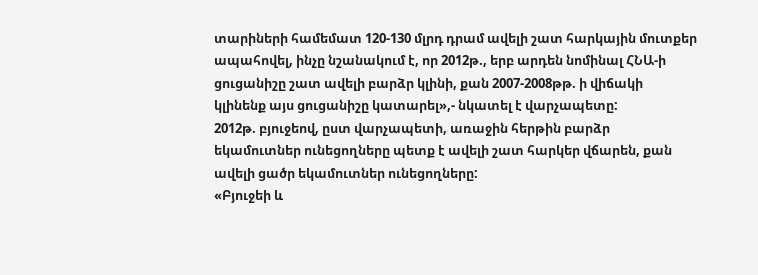տարիների համեմատ 120-130 մլրդ դրամ ավելի շատ հարկային մուտքեր ապահովել, ինչը նշանակում է, որ 2012թ., երբ արդեն նոմինալ ՀՆԱ-ի ցուցանիշը շատ ավելի բարձր կլինի, քան 2007-2008թթ. ի վիճակի կլինենք այս ցուցանիշը կատարել»,- նկատել է վարչապետը:
2012թ. բյուջեով, ըստ վարչապետի, առաջին հերթին բարձր եկամուտներ ունեցողները պետք է ավելի շատ հարկեր վճարեն, քան ավելի ցածր եկամուտներ ունեցողները:
«Բյուջեի և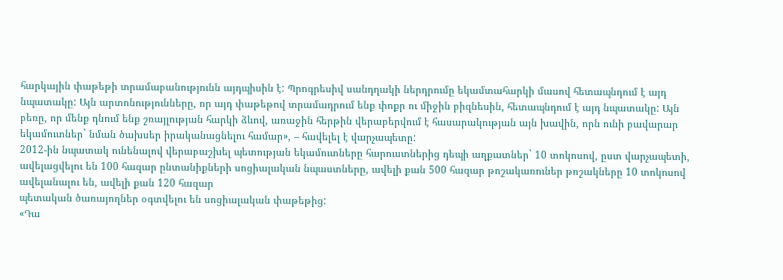հարկային փաթեթի տրամաբանությունն այդպիսին է: Պրոգրեսիվ սանդղակի ներդրումը եկամտահարկի մասով հետապնդում է այդ նպատակը: Այն արտոնությունները, որ այդ փաթեթով տրամադրում ենք փոքր ու միջին բիզնեսին, հետապնդում է այդ նպատակը: Այն բեռը, որ մենք դնում ենք շռայլության հարկի ձևով, առաջին հերթին վերաբերվում է հասարակության այն խավին, որն ունի բավարար եկամուտներ` նման ծախսեր իրականացնելու համար», – հավելել է վարչապետը:
2012-ին նպատակ ունենալով վերաբաշխել պետության եկամուտները հարուստներից դեպի աղքատներ` 10 տոկոսով, ըստ վարչապետի, ավելացվելու են 100 հազար ընտանիքների սոցիալական նպաստները, ավելի քան 500 հազար թոշակառուներ թոշակները 10 տոկոսով ավելանալու են, ավելի քան 120 հազար
պետական ծառայողներ օգտվելու են սոցիալական փաթեթից:
«Դա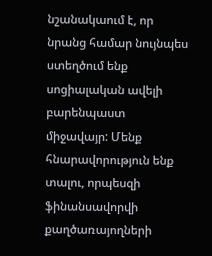նշանակաում է, որ նրանց համար նույնպես ստեղծում ենք սոցիալական ավելի բարենպաստ միջավայր: Մենք հնարավորություն ենք տալու, որպեսզի ֆինանսավորվի քաղծառայողների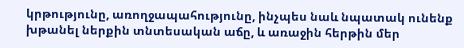կրթությունը, առողջապահությունը, ինչպես նաև նպատակ ունենք խթանել ներքին տնտեսական աճը, և առաջին հերթին մեր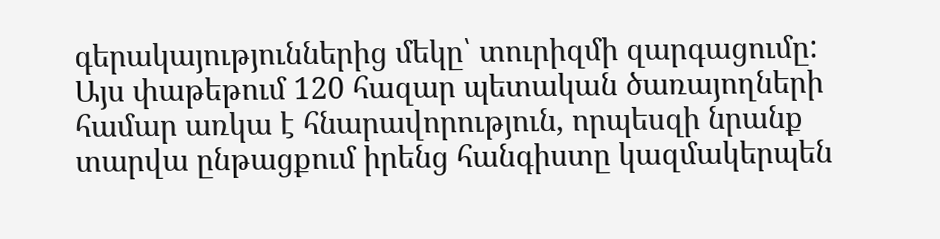գերակայություններից մեկը՝ տուրիզմի զարգացումը: Այս փաթեթում 120 հազար պետական ծառայողների համար առկա է հնարավորություն, որպեսզի նրանք տարվա ընթացքում իրենց հանգիստը կազմակերպեն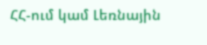ՀՀ-ում կամ Լեռնային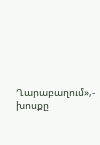Ղարաբաղում»,- խոսքը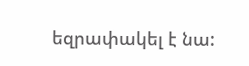եզրափակել է նա: